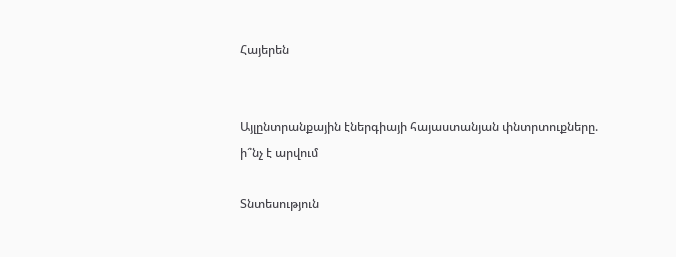Հայերեն


Այլընտրանքային էներգիայի հայաստանյան փնտրտուքները. ի՞նչ է արվում

Տնտեսություն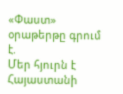«Փաստ» օրաթերթը գրում է.
Մեր հյուրն է Հայաստանի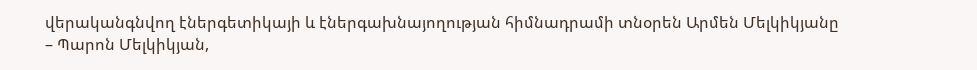վերականգնվող էներգետիկայի և էներգախնայողության հիմնադրամի տնօրեն Արմեն Մելկիկյանը
– Պարոն Մելկիկյան,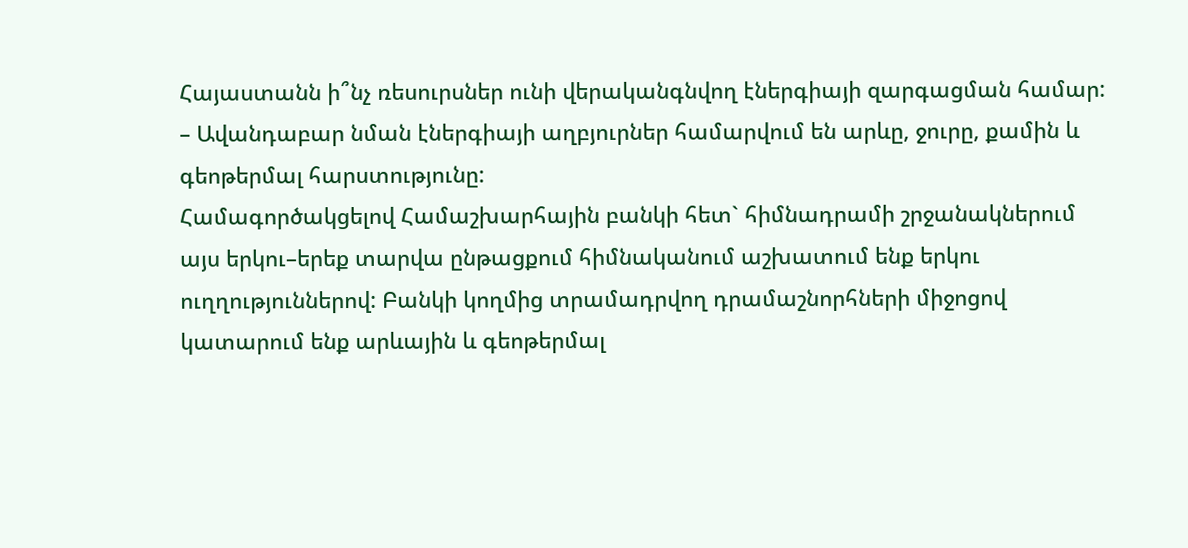Հայաստանն ի՞նչ ռեսուրսներ ունի վերականգնվող էներգիայի զարգացման համար:
– Ավանդաբար նման էներգիայի աղբյուրներ համարվում են արևը, ջուրը, քամին և գեոթերմալ հարստությունը:
Համագործակցելով Համաշխարհային բանկի հետ` հիմնադրամի շրջանակներում այս երկու–երեք տարվա ընթացքում հիմնականում աշխատում ենք երկու ուղղություններով: Բանկի կողմից տրամադրվող դրամաշնորհների միջոցով կատարում ենք արևային և գեոթերմալ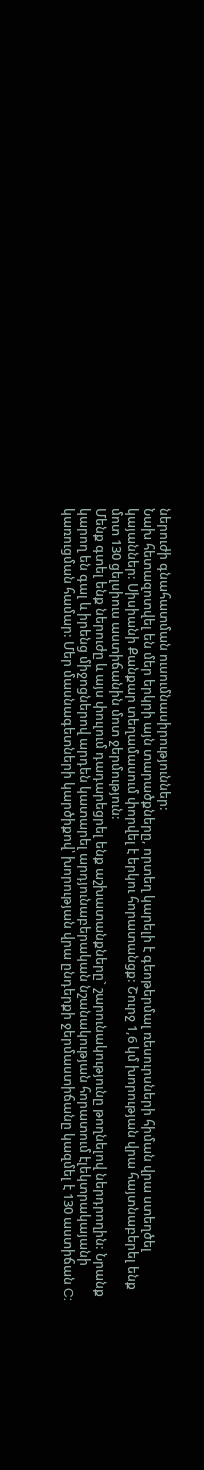ներուժի գնահատման ուսումնասիրություններ:
Նախ հետազոտվել են մեր երկրի այն տարածքները, որտեղ կարելի է գեոթերմալ ռեսուրսների հիման վրա ստեղծել կայաններ: Սիսիանի Քանքար տեղամասում փորվել է երկու հորատանցք: Շուրջ 1,6 կմ խորության վրա հայտնաբերել ենք մոտ 130 ցելսիուս աստիճանին մոտ ջերմություն:
Մենք գտել ենք ներուժը և այս փուլում դադարեցրել ենք աշխատանքները` շարունակությունը թողնելով ներդրողին: Նրանք կարող են գալ և իրենց միջոցներով արդեն կատարել արդյունաբերական նշանակության հորատում էլեկտրակայանի կառուցման համար: Մեր մասնագետների կարծիքով՝ խորության վրա ընդերքի ջերմաստիճանը կազմել է 130 աստիճան C: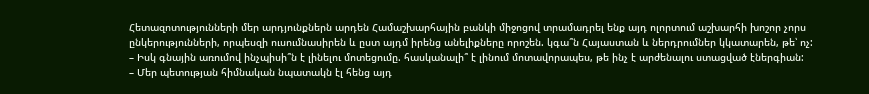Հետազոտությունների մեր արդյունքներն արդեն Համաշխարհային բանկի միջոցով տրամադրել ենք այդ ոլորտում աշխարհի խոշոր չորս ընկերությունների, որպեսզի ուսումնասիրեն և ըստ այդմ իրենց անելիքները որոշեն. կգա՞ն Հայաստան և ներդրումներ կկատարեն, թե՝ ոչ:
– Իսկ գնային առումով ինչպիսի՞ն է լինելու մոտեցումը. հասկանալի՞ է լինում մոտավորապես, թե ինչ է արժենալու ստացված էներգիան:
– Մեր պետության հիմնական նպատակն էլ հենց այդ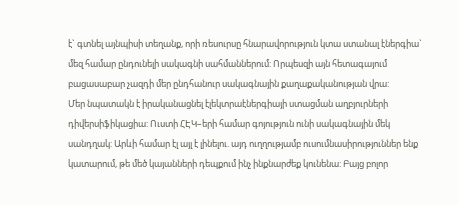է` գտնել այնպիսի տեղանք, որի ռեսուրսը հնարավորություն կտա ստանալ էներգիա` մեզ համար ընդունելի սակագնի սահմաններում: Որպեսզի այն հետագայում բացասաբար չազդի մեր ընդհանուր սակագնային քաղաքականության վրա:
Մեր նպատակն է իրականացնել էլեկտրաէներգիայի ստացման աղբյուրների դիվերսիֆիկացիա: Ուստի ՀԷԿ–երի համար գոյություն ունի սակագնային մեկ սանդղակ: Արևի համար էլ այլ է լինելու. այդ ուղղությամբ ուսումնասիրություններ ենք կատարում, թե մեծ կայանների դեպքում ինչ ինքնարժեք կունենա: Բայց բոլոր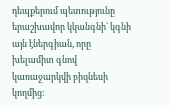դեպքերում պետությունը երաշխավոր կկանգնի` կգնի այն էներգիան, որը խելամիտ գնով կառաջարկվի բիզնեսի կողմից: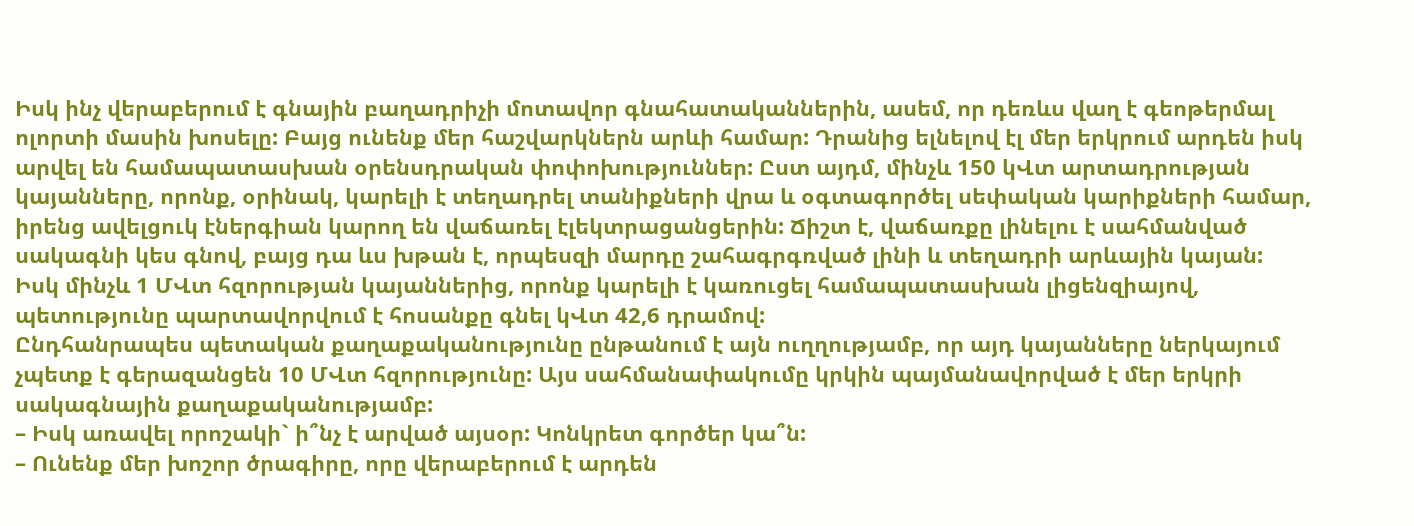Իսկ ինչ վերաբերում է գնային բաղադրիչի մոտավոր գնահատականներին, ասեմ, որ դեռևս վաղ է գեոթերմալ ոլորտի մասին խոսելը: Բայց ունենք մեր հաշվարկներն արևի համար: Դրանից ելնելով էլ մեր երկրում արդեն իսկ արվել են համապատասխան օրենսդրական փոփոխություններ: Ըստ այդմ, մինչև 150 կՎտ արտադրության կայանները, որոնք, օրինակ, կարելի է տեղադրել տանիքների վրա և օգտագործել սեփական կարիքների համար, իրենց ավելցուկ էներգիան կարող են վաճառել էլեկտրացանցերին: Ճիշտ է, վաճառքը լինելու է սահմանված սակագնի կես գնով, բայց դա ևս խթան է, որպեսզի մարդը շահագրգռված լինի և տեղադրի արևային կայան:
Իսկ մինչև 1 ՄՎտ հզորության կայաններից, որոնք կարելի է կառուցել համապատասխան լիցենզիայով, պետությունը պարտավորվում է հոսանքը գնել կՎտ 42,6 դրամով:
Ընդհանրապես պետական քաղաքականությունը ընթանում է այն ուղղությամբ, որ այդ կայանները ներկայում չպետք է գերազանցեն 10 ՄՎտ հզորությունը: Այս սահմանափակումը կրկին պայմանավորված է մեր երկրի սակագնային քաղաքականությամբ:
– Իսկ առավել որոշակի` ի՞նչ է արված այսօր: Կոնկրետ գործեր կա՞ն:
– Ունենք մեր խոշոր ծրագիրը, որը վերաբերում է արդեն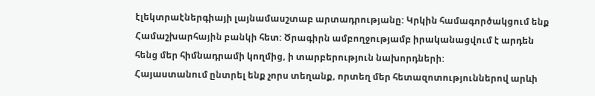էլեկտրաէներգիայի լայնամասշտաբ արտադրությանը: Կրկին համագործակցում ենք Համաշխարհային բանկի հետ: Ծրագիրն ամբողջությամբ իրականացվում է արդեն հենց մեր հիմնադրամի կողմից, ի տարբերություն նախորդների:
Հայաստանում ընտրել ենք չորս տեղանք, որտեղ մեր հետազոտություններով արևի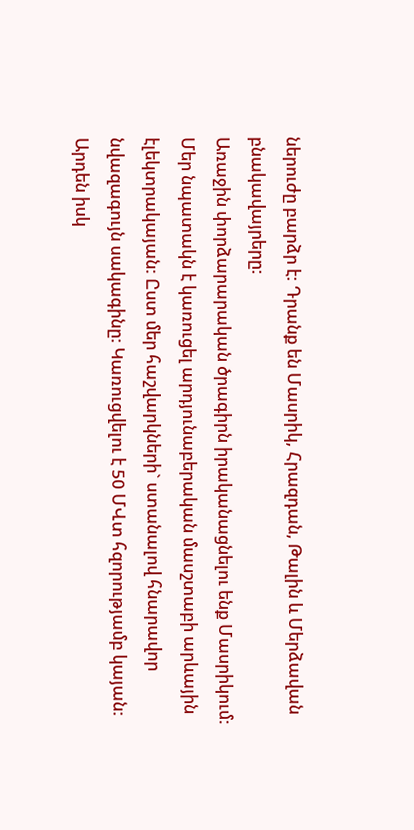ներուժը բարձր է: Դրանք են Մասրիկ, Հրազդան, Թալին և Մերձավան բնակավայրերը:
Առաջին փորձարարական ծրագիրն իրականացնելու ենք Մասրիկում: Մեր նպատակն է կառուցել արդյունաբերական մասշտաբի արևային էլեկտրակայան: Ըստ մեր հաշվարկների` ստանալով հնարավոր նվազագույն սակագինը: Կառուցվելու է 50 ՄՎտ հզորությամբ կայան:
Արդեն իսկ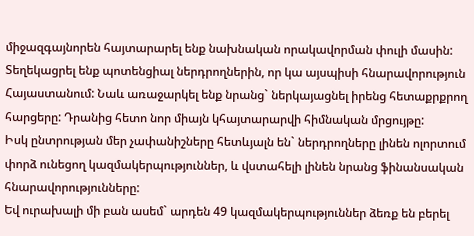միջազգայնորեն հայտարարել ենք նախնական որակավորման փուլի մասին: Տեղեկացրել ենք պոտենցիալ ներդրողներին, որ կա այսպիսի հնարավորություն Հայաստանում: Նաև առաջարկել ենք նրանց` ներկայացնել իրենց հետաքրքրող հարցերը: Դրանից հետո նոր միայն կհայտարարվի հիմնական մրցույթը:
Իսկ ընտրության մեր չափանիշները հետևյալն են` ներդրողները լինեն ոլորտում փորձ ունեցող կազմակերպություններ, և վստահելի լինեն նրանց ֆինանսական հնարավորությունները:
Եվ ուրախալի մի բան ասեմ` արդեն 49 կազմակերպություններ ձեռք են բերել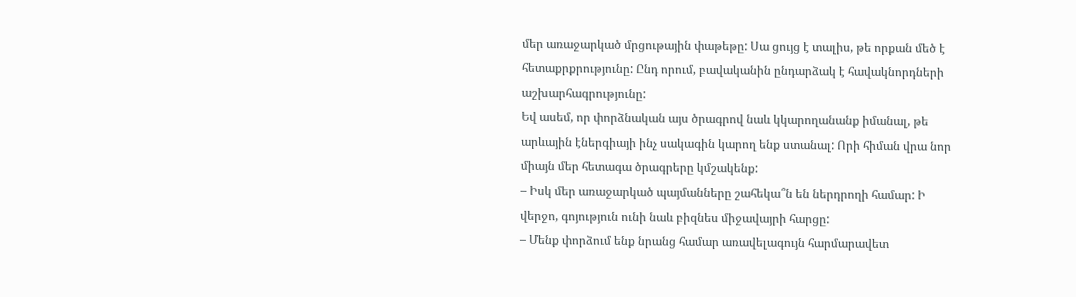մեր առաջարկած մրցութային փաթեթը: Սա ցույց է տալիս, թե որքան մեծ է հետաքրքրությունը: Ընդ որում, բավականին ընդարձակ է հավակնորդների աշխարհագրությունը:
Եվ ասեմ, որ փորձնական այս ծրագրով նաև կկարողանանք իմանալ, թե արևային էներգիայի ինչ սակագին կարող ենք ստանալ: Որի հիման վրա նոր միայն մեր հետագա ծրագրերը կմշակենք:
– Իսկ մեր առաջարկած պայմանները շահեկա՞ն են ներդրողի համար: Ի վերջո, գոյություն ունի նաև բիզնես միջավայրի հարցը:
– Մենք փորձում ենք նրանց համար առավելագույն հարմարավետ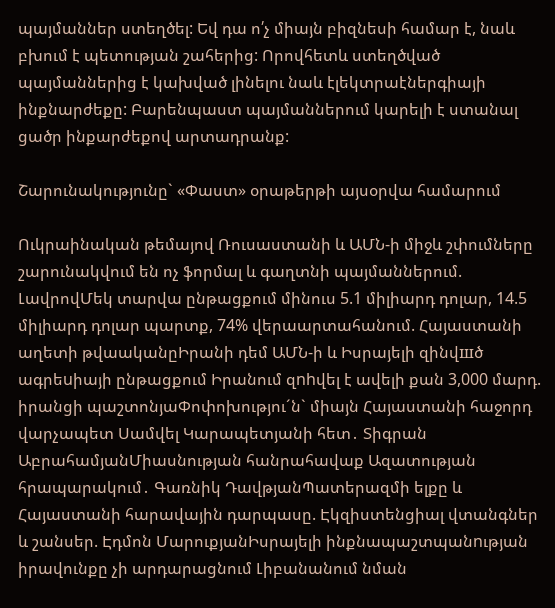պայմաններ ստեղծել: Եվ դա ո՛չ միայն բիզնեսի համար է, նաև բխում է պետության շահերից: Որովհետև ստեղծված պայմաններից է կախված լինելու նաև էլեկտրաէներգիայի ինքնարժեքը: Բարենպաստ պայմաններում կարելի է ստանալ ցածր ինքարժեքով արտադրանք:

Շարունակությունը` «Փաստ» օրաթերթի այսօրվա համարում

Ուկրաինական թեմայով Ռուսաստանի և ԱՄՆ-ի միջև շփումները շարունակվում են ոչ ֆորմալ և գաղտնի պայմաններում. ԼավրովՄեկ տարվա ընթացքում մինուս 5.1 միլիարդ դոլար, 14.5 միլիարդ դոլար պարտք, 74% վերաարտահանում. Հայաստանի աղետի թվաականըԻրանի դեմ ԱՄՆ-ի և Իսրայելի զինվшծ ագրեuիայի ընթացքում Իրանում զnhվել է ավելի քան 3,000 մարդ. իրանցի պաշտոնյաՓոփոխությու´ն` միայն Հայաստանի հաջորդ վարչապետ Սամվել Կարապետյանի հետ․ Տիգրան ԱբրահամյանՄիասնության հանրահավաք Ազատության հրապարակում․ Գառնիկ ԴավթյանՊատերազմի ելքը և Հայաստանի հարավային դարպասը. Էկզիստենցիալ վտանգներ և շանսեր. Էդմոն ՄարուքյանԻսրայելի ինքնապաշտպանnւթյան իրավունքը չի արդարացնում Լիբանանում նման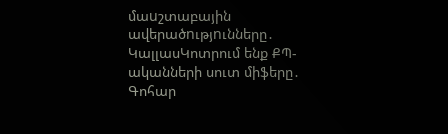մաuշտաբային ավերածnւթյnւնները․ ԿալլասԿոտրում ենք ՔՊ-ականների սուտ միֆերը․ Գոհար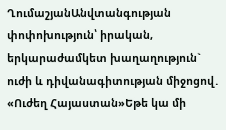ՂումաշյանԱնվտանգության փոփոխություն՝ իրական, երկարաժամկետ խաղաղություն` ուժի և դիվանագիտության միջոցով․ «Ուժեղ Հայաստան»Եթե կա մի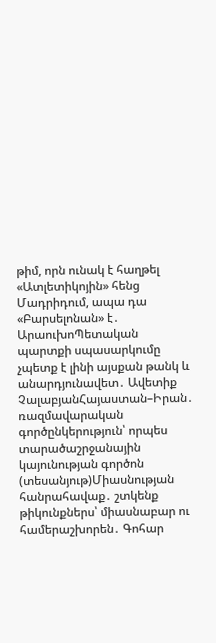թիմ, որն ունակ է հաղթել «Ատլետիկոյին» հենց Մադրիդում, ապա դա «Բարսելոնան» է․ ԱրաուխոՊետական պարտքի սպասարկումը չպետք է լինի այսքան թանկ և անարդյունավետ․ Ավետիք ՉալաբյանՀայաստան–Իրան․ ռազմավարական գործընկերություն՝ որպես տարածաշրջանային կայունության գործոն (տեսանյութ)Միասնության հանրահավաք․ շտկենք թիկունքներս՝ միասնաբար ու համերաշխորեն․ Գոհար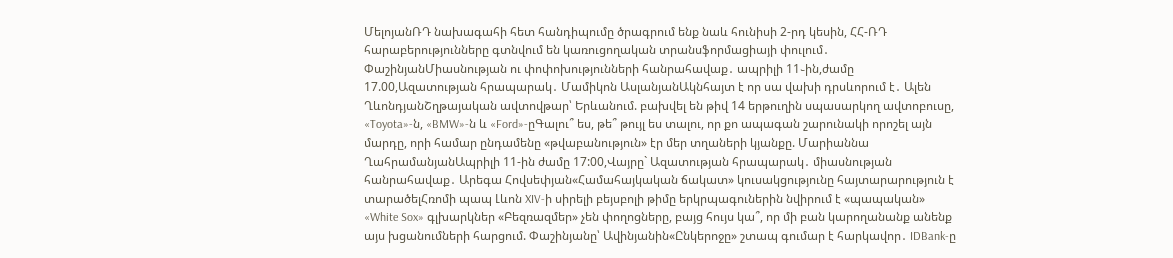ՄելոյանՌԴ նախագահի հետ հանդիպումը ծրագրում ենք նաև հունիսի 2-րդ կեսին, ՀՀ-ՌԴ հարաբերությունները գտնվում են կառուցողական տրանսֆորմացիայի փուլում․ ՓաշինյանՄիասնության ու փոփոխությունների հանրահավաք․ ապրիլի 11֊ին,ժամը 17.00,Ազատության հրապարակ․ Մամիկոն ԱսլանյանԱկնհայտ է որ սա վախի դրսևորում է․ Ալեն ՂևոնդյանՇղթայական ավտովթար՝ Երևանում. բախվել են թիվ 14 երթուղին սպասարկող ավտոբուսը, «Toyota»-ն, «BMW»-ն և «Ford»-ըԳալու՞ ես, թե՞ թույլ ես տալու, որ քո ապագան շարունակի որոշել այն մարդը, որի համար ընդամենը «թվաբանություն» էր մեր տղաների կյանքը. Մարիաննա ՂահրամանյանԱպրիլի 11-ին ժամը 17:00,Վայրը` Ազատության հրապարակ․ միասնության հանրահավաք․ Արեգա Հովսեփյան«Համահայկական ճակատ» կուսակցությունը հայտարարություն է տարածելՀռոմի պապ Լևոն XIV-ի սիրելի բեյսբոլի թիմը երկրպագուներին նվիրում է «պապական» «White Sox» գլխարկներ «Բեզռազմեր» չեն փողոցները, բայց հույս կա՞, որ մի բան կարողանանք անենք այս խցանումների հարցում. Փաշինյանը՝ Ավինյանին«Ընկերոջը» շտապ գումար է հարկավոր․ IDBank-ը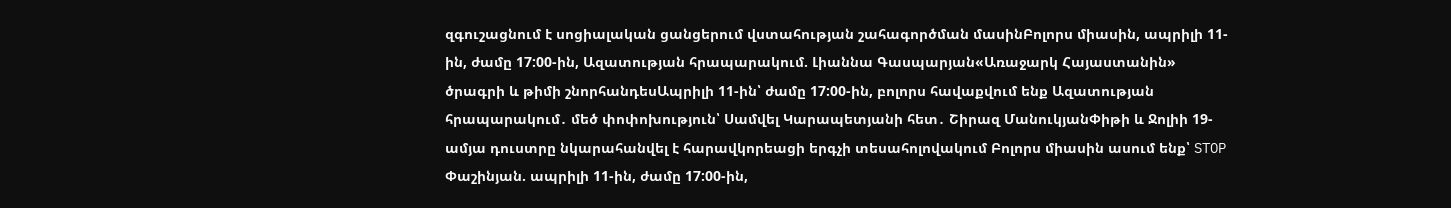զգուշացնում է սոցիալական ցանցերում վստահության շահագործման մասինԲոլորս միասին, ապրիլի 11-ին, ժամը 17:00-ին, Ազատության հրապարակում. Լիաննա Գասպարյան«Առաջարկ Հայաստանին» ծրագրի և թիմի շնորհանդեսԱպրիլի 11-ին՝ ժամը 17:00-ին, բոլորս հավաքվում ենք Ազատության հրապարակում․ մեծ փոփոխություն՝ Սամվել Կարապետյանի հետ․ Շիրազ ՄանուկյանՓիթի և Ջոլիի 19-ամյա դուստրը նկարահանվել է հարավկորեացի երգչի տեսահոլովակում Բոլորս միասին ասում ենք՝ STOP Փաշինյան. ապրիլի 11-ին, ժամը 17:00-ին,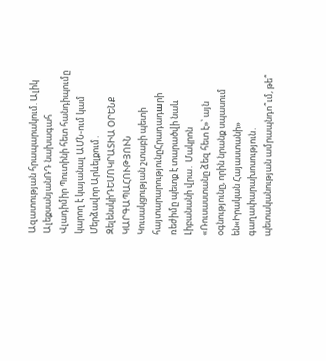Ազատության հրապարակում. Ալիկ ԱլեքսանյանՌԴ նախագահ Վլադիմիր Պուտինի հետ հանդիպումը կարող է կայանալ ԱՄՆ-ում կամ Մերձավոր Արևելքում․ ԶելենսկիԴԵՄՈԿՐԱՏԻԱ ՕՐԵՆՔ ԿԱՐԳԱՊԱՀՈՒԹՅՈՒՆ Կուսակցության շտաբի պետի հայտարարությունըՀրադադшրի ռեժիմը պետք է տարածվի նաև Լիբանանի վրա․ Մակրոն «Ռուսաստանը ձեզ հետ է»՝ այն օգնությունը, որին նրանք սպասում են«Իրական Հայաստանի» գաղափարախոսություն․ պետականության ամրապնդո՞ւմ, թե՞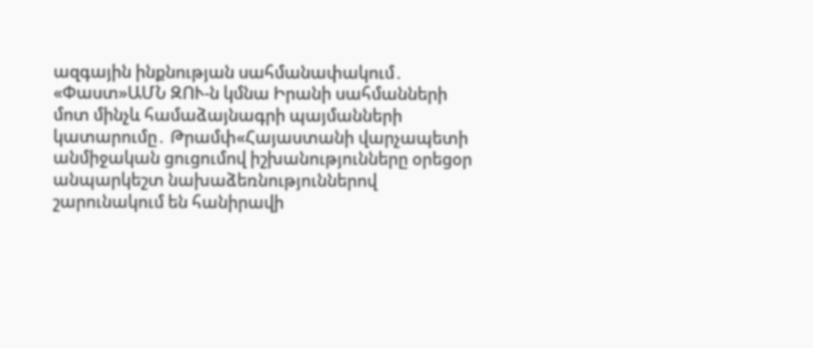ազգային ինքնության սահմանափակում․ «Փաստ»ԱՄՆ ԶՈՒ-ն կմնա Իրանի սահմանների մոտ մինչև համաձայնագրի պայմանների կատարումը․ Թրամփ«Հայաստանի վարչապետի անմիջական ցուցումով իշխանությունները օրեցօր անպարկեշտ նախաձեռնություններով շարունակում են հանիրավի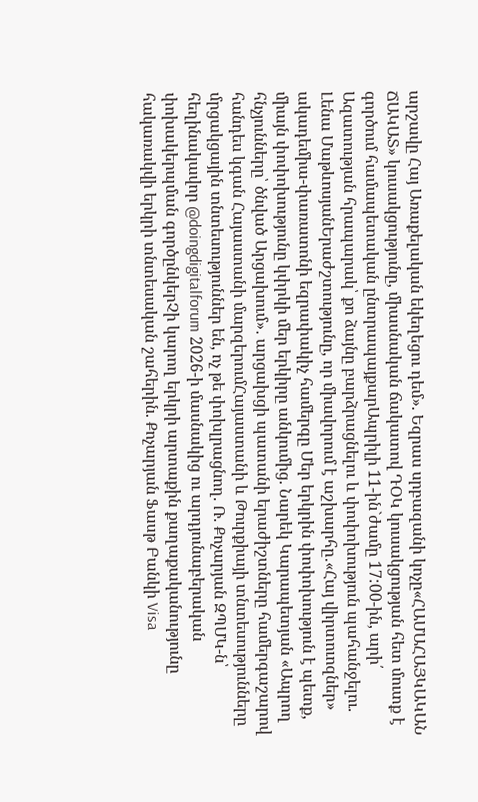արշավը Հայ Առաքելական եկեղեցու դեմ». Եզրաս սրբազանի կոչը«ՀԱՄԱՀԱՅԿԱԿԱՆ ՃԱԿԱՏ» կուսակցությունը, միասնական ճակատով ԴՕԿ կուսակցության հետ մուտք է գործում համապետական ընտրապայքարԱպրիլի 11-ին`ժամը 17:00-ին, արի՛ Ազատության հրապարակ՝ քո ձայնը բարձրացնելու և փոփոխություն պահանջելու. Լենա ՄաթևոսյանԵրաժշտությունը, որ միավորում է աշխարհը․«Հայ վիրտուոզներ» ակադեմիա-փառատոնի եզրափակիչ համերգը Մեր երկրին փոփոխություն է պետք, միայն փոփոխությունը կփրկի մեր երկիրը անկումից. Նարեկ Կարապետյան «Ապրող հնչյունները՝ ծնված Արցախում»․ արցախցի պատանի երաժիշտները համերգաշարով հանդես կգան Հայաստանի մարզերումՀայաստանի և Թուրքիայի տնտեսությունները մրցակցային տնտեսություններ են, ոչ թե փոխլրացնող. Ռ. Քոչարյան ԶՊՄԿ-ն՝ հեղինակավոր @doingdigitalforum 2026-ի մասնակից ու արդյունաբերական փոխակերպման գործընկերՉի կարող երկրի արտաքին քաղաքականությունը հակառակվի երկրի տնտեսական շահերին. Քոչարյան Ֆասթ Բանկի Visa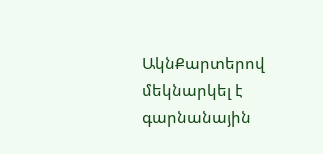ԱկնՔարտերով մեկնարկել է գարնանային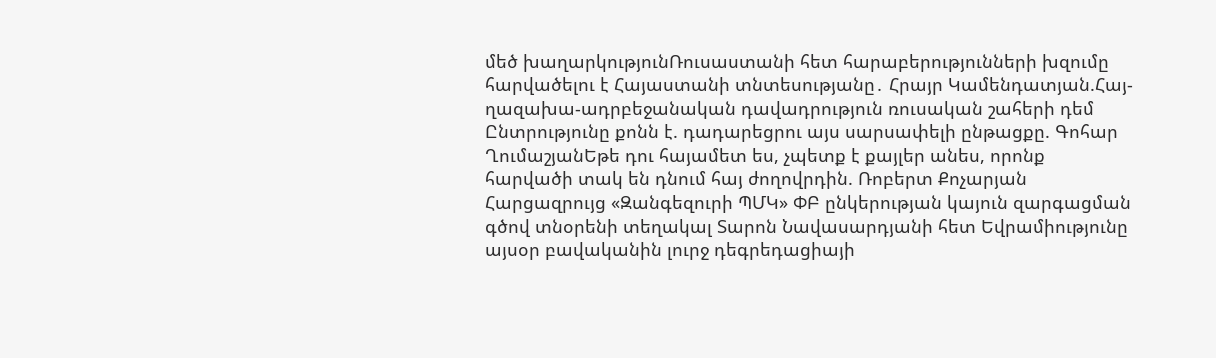մեծ խաղարկությունՌուսաստանի հետ հարաբերությունների խզումը հարվածելու է Հայաստանի տնտեսությանը․ Հրայր Կամենդատյան.Հայ-ղազախա-ադրբեջանական դավադրություն ռուսական շահերի դեմ Ընտրությունը քոնն է. դադարեցրու այս սարսափելի ընթացքը. Գոհար ՂումաշյանԵթե դու հայամետ ես, չպետք է քայլեր անես, որոնք հարվածի տակ են դնում հայ ժողովրդին. Ռոբերտ Քոչարյան Հարցազրույց «Զանգեզուրի ՊՄԿ» ՓԲ ընկերության կայուն զարգացման գծով տնօրենի տեղակալ Տարոն Նավասարդյանի հետ Եվրամիությունը այսօր բավականին լուրջ դեգրեդացիայի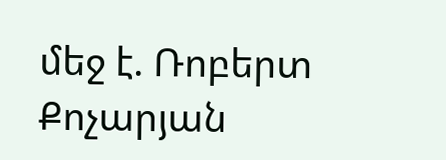մեջ է. Ռոբերտ Քոչարյան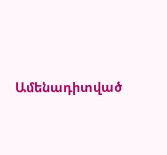Ամենադիտված